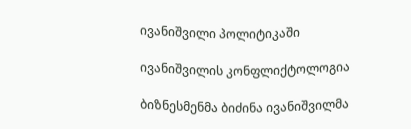ივანიშვილი პოლიტიკაში

ივანიშვილის კონფლიქტოლოგია

ბიზნესმენმა ბიძინა ივანიშვილმა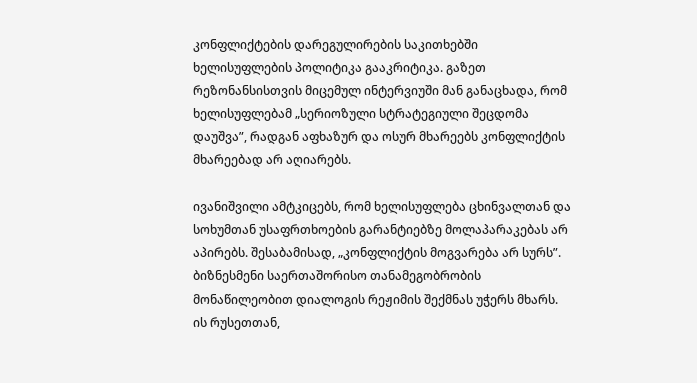კონფლიქტების დარეგულირების საკითხებში ხელისუფლების პოლიტიკა გააკრიტიკა. გაზეთ რეზონანსისთვის მიცემულ ინტერვიუში მან განაცხადა, რომ ხელისუფლებამ „სერიოზული სტრატეგიული შეცდომა დაუშვა”, რადგან აფხაზურ და ოსურ მხარეებს კონფლიქტის მხარეებად არ აღიარებს.

ივანიშვილი ამტკიცებს, რომ ხელისუფლება ცხინვალთან და სოხუმთან უსაფრთხოების გარანტიებზე მოლაპარაკებას არ აპირებს. შესაბამისად, „კონფლიქტის მოგვარება არ სურს”. ბიზნესმენი საერთაშორისო თანამეგობრობის მონაწილეობით დიალოგის რეჟიმის შექმნას უჭერს მხარს. ის რუსეთთან,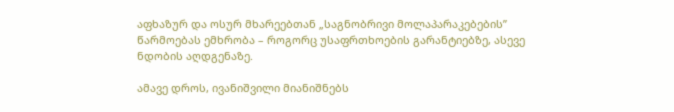აფხაზურ და ოსურ მხარეებთან „საგნობრივი მოლაპარაკებების” წარმოებას ემხრობა – როგორც უსაფრთხოების გარანტიებზე, ასევე ნდობის აღდგენაზე.

ამავე დროს, ივანიშვილი მიანიშნებს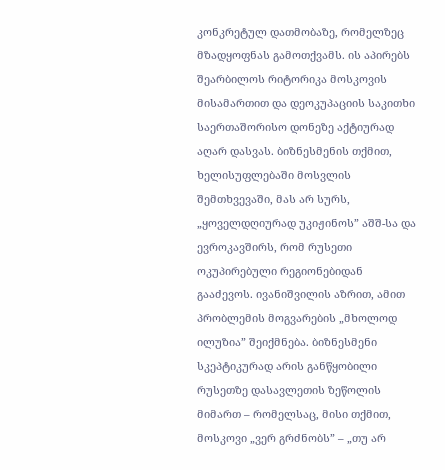კონკრეტულ დათმობაზე, რომელზეც მზადყოფნას გამოთქვამს. ის აპირებს შეარბილოს რიტორიკა მოსკოვის მისამართით და დეოკუპაციის საკითხი საერთაშორისო დონეზე აქტიურად აღარ დასვას. ბიზნესმენის თქმით, ხელისუფლებაში მოსვლის შემთხვევაში, მას არ სურს, „ყოველდღიურად უკიჟინოს” აშშ-სა და ევროკავშირს, რომ რუსეთი ოკუპირებული რეგიონებიდან გააძევოს. ივანიშვილის აზრით, ამით პრობლემის მოგვარების „მხოლოდ ილუზია” შეიქმნება. ბიზნესმენი სკეპტიკურად არის განწყობილი რუსეთზე დასავლეთის ზეწოლის მიმართ – რომელსაც, მისი თქმით, მოსკოვი „ვერ გრძნობს” – „თუ არ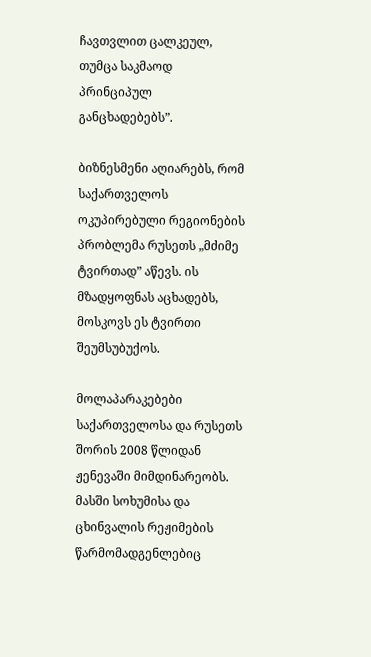ჩავთვლით ცალკეულ, თუმცა საკმაოდ პრინციპულ განცხადებებს”.

ბიზნესმენი აღიარებს, რომ საქართველოს ოკუპირებული რეგიონების პრობლემა რუსეთს „მძიმე ტვირთად” აწევს. ის მზადყოფნას აცხადებს, მოსკოვს ეს ტვირთი შეუმსუბუქოს.

მოლაპარაკებები საქართველოსა და რუსეთს შორის 2008 წლიდან ჟენევაში მიმდინარეობს. მასში სოხუმისა და ცხინვალის რეჟიმების წარმომადგენლებიც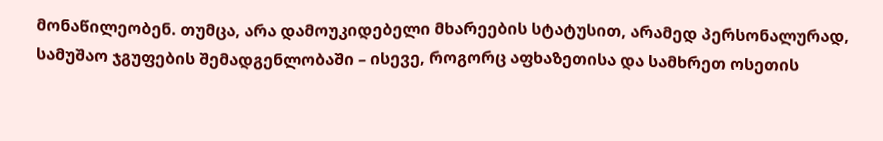მონაწილეობენ. თუმცა, არა დამოუკიდებელი მხარეების სტატუსით, არამედ პერსონალურად, სამუშაო ჯგუფების შემადგენლობაში – ისევე, როგორც აფხაზეთისა და სამხრეთ ოსეთის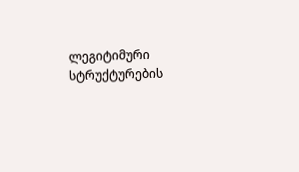ლეგიტიმური სტრუქტურების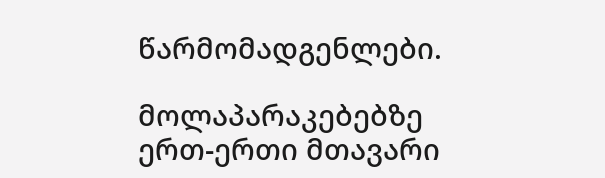წარმომადგენლები.

მოლაპარაკებებზე ერთ-ერთი მთავარი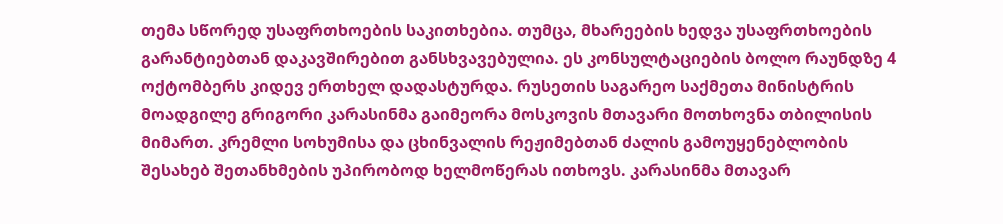თემა სწორედ უსაფრთხოების საკითხებია. თუმცა, მხარეების ხედვა უსაფრთხოების გარანტიებთან დაკავშირებით განსხვავებულია. ეს კონსულტაციების ბოლო რაუნდზე 4 ოქტომბერს კიდევ ერთხელ დადასტურდა. რუსეთის საგარეო საქმეთა მინისტრის მოადგილე გრიგორი კარასინმა გაიმეორა მოსკოვის მთავარი მოთხოვნა თბილისის მიმართ. კრემლი სოხუმისა და ცხინვალის რეჟიმებთან ძალის გამოუყენებლობის შესახებ შეთანხმების უპირობოდ ხელმოწერას ითხოვს. კარასინმა მთავარ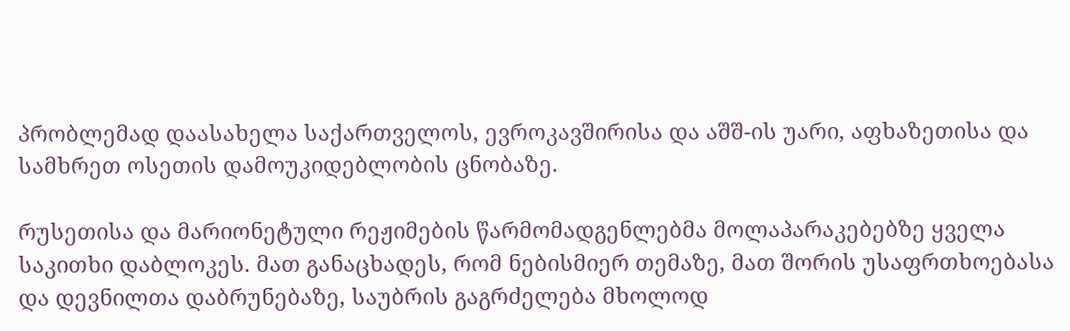პრობლემად დაასახელა საქართველოს, ევროკავშირისა და აშშ-ის უარი, აფხაზეთისა და სამხრეთ ოსეთის დამოუკიდებლობის ცნობაზე.

რუსეთისა და მარიონეტული რეჟიმების წარმომადგენლებმა მოლაპარაკებებზე ყველა საკითხი დაბლოკეს. მათ განაცხადეს, რომ ნებისმიერ თემაზე, მათ შორის უსაფრთხოებასა და დევნილთა დაბრუნებაზე, საუბრის გაგრძელება მხოლოდ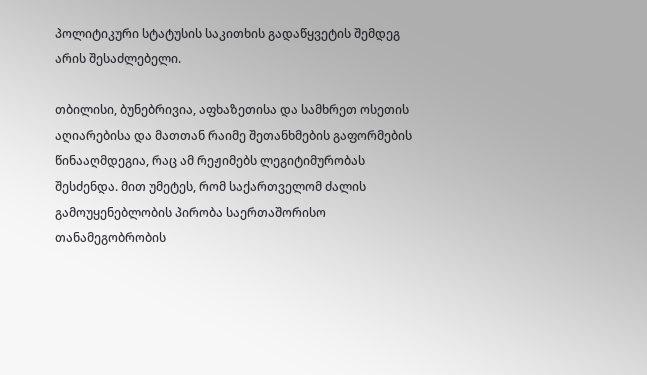პოლიტიკური სტატუსის საკითხის გადაწყვეტის შემდეგ არის შესაძლებელი.

თბილისი, ბუნებრივია, აფხაზეთისა და სამხრეთ ოსეთის აღიარებისა და მათთან რაიმე შეთანხმების გაფორმების წინააღმდეგია, რაც ამ რეჟიმებს ლეგიტიმურობას შესძენდა. მით უმეტეს, რომ საქართველომ ძალის გამოუყენებლობის პირობა საერთაშორისო თანამეგობრობის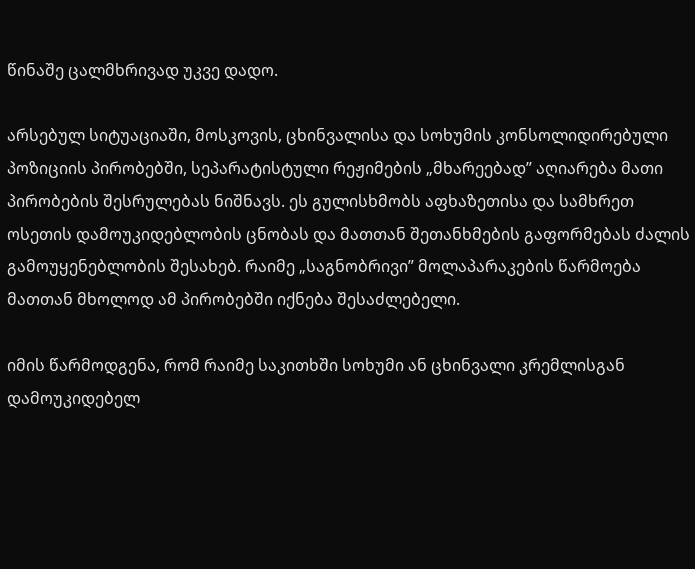წინაშე ცალმხრივად უკვე დადო.

არსებულ სიტუაციაში, მოსკოვის, ცხინვალისა და სოხუმის კონსოლიდირებული პოზიციის პირობებში, სეპარატისტული რეჟიმების „მხარეებად” აღიარება მათი პირობების შესრულებას ნიშნავს. ეს გულისხმობს აფხაზეთისა და სამხრეთ ოსეთის დამოუკიდებლობის ცნობას და მათთან შეთანხმების გაფორმებას ძალის გამოუყენებლობის შესახებ. რაიმე „საგნობრივი” მოლაპარაკების წარმოება მათთან მხოლოდ ამ პირობებში იქნება შესაძლებელი.

იმის წარმოდგენა, რომ რაიმე საკითხში სოხუმი ან ცხინვალი კრემლისგან დამოუკიდებელ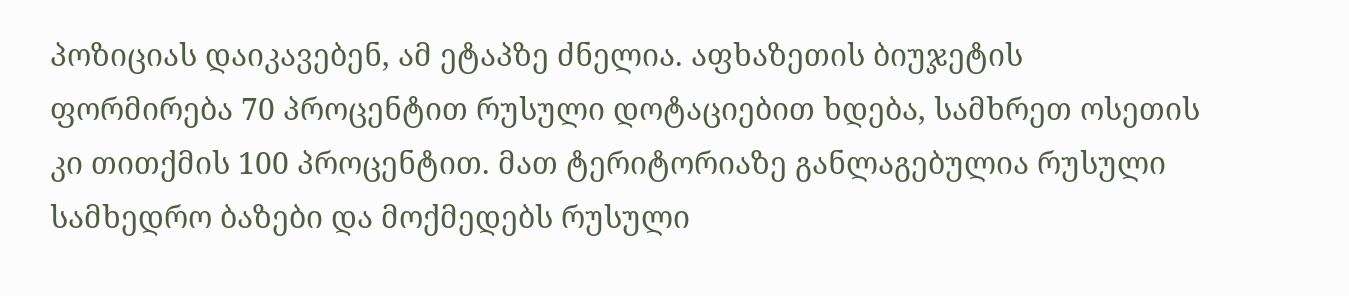პოზიციას დაიკავებენ, ამ ეტაპზე ძნელია. აფხაზეთის ბიუჯეტის ფორმირება 70 პროცენტით რუსული დოტაციებით ხდება, სამხრეთ ოსეთის კი თითქმის 100 პროცენტით. მათ ტერიტორიაზე განლაგებულია რუსული სამხედრო ბაზები და მოქმედებს რუსული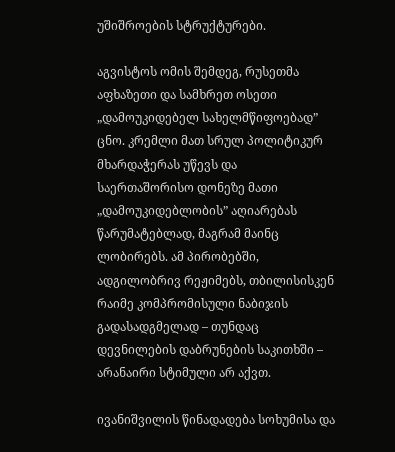უშიშროების სტრუქტურები.

აგვისტოს ომის შემდეგ, რუსეთმა აფხაზეთი და სამხრეთ ოსეთი „დამოუკიდებელ სახელმწიფოებად” ცნო. კრემლი მათ სრულ პოლიტიკურ მხარდაჭერას უწევს და საერთაშორისო დონეზე მათი „დამოუკიდებლობის” აღიარებას წარუმატებლად, მაგრამ მაინც ლობირებს. ამ პირობებში, ადგილობრივ რეჟიმებს, თბილისისკენ რაიმე კომპრომისული ნაბიჯის გადასადგმელად – თუნდაც დევნილების დაბრუნების საკითხში – არანაირი სტიმული არ აქვთ.

ივანიშვილის წინადადება სოხუმისა და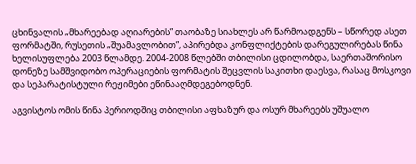ცხინვალის „მხარეებად აღიარების” თაობაზე სიახლეს არ წარმოადგენს – სწორედ ასეთ ფორმატში, რუსეთის „შუამავლობით”, აპირებდა კონფლიქტების დარეგულირებას წინა ხელისუფლება 2003 წლამდე. 2004-2008 წლებში თბილისი ცდილობდა, საერთაშორისო დონეზე სამშვიდობო ოპერაციების ფორმატის შეცვლის საკითხი დაესვა, რასაც მოსკოვი და სეპარატისტული რეჟიმები ეწინააღმდეგებოდნენ.

აგვისტოს ომის წინა პერიოდშიც თბილისი აფხაზურ და ოსურ მხარეებს უშუალო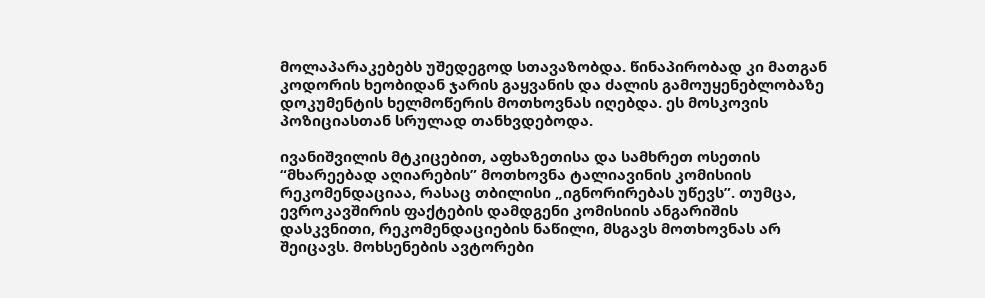მოლაპარაკებებს უშედეგოდ სთავაზობდა. წინაპირობად კი მათგან კოდორის ხეობიდან ჯარის გაყვანის და ძალის გამოუყენებლობაზე დოკუმენტის ხელმოწერის მოთხოვნას იღებდა. ეს მოსკოვის პოზიციასთან სრულად თანხვდებოდა.

ივანიშვილის მტკიცებით, აფხაზეთისა და სამხრეთ ოსეთის “მხარეებად აღიარების” მოთხოვნა ტალიავინის კომისიის რეკომენდაციაა, რასაც თბილისი „იგნორირებას უწევს”. თუმცა, ევროკავშირის ფაქტების დამდგენი კომისიის ანგარიშის დასკვნითი, რეკომენდაციების ნაწილი, მსგავს მოთხოვნას არ შეიცავს. მოხსენების ავტორები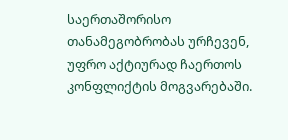საერთაშორისო თანამეგობრობას ურჩევენ, უფრო აქტიურად ჩაერთოს კონფლიქტის მოგვარებაში.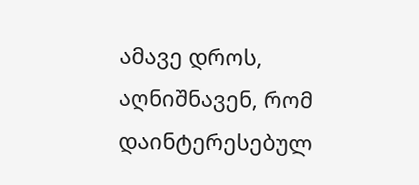ამავე დროს, აღნიშნავენ, რომ დაინტერესებულ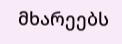მხარეებს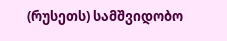(რუსეთს) სამშვიდობო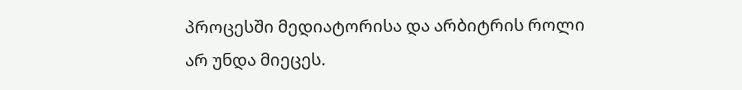პროცესში მედიატორისა და არბიტრის როლი არ უნდა მიეცეს.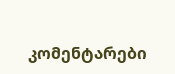კომენტარები